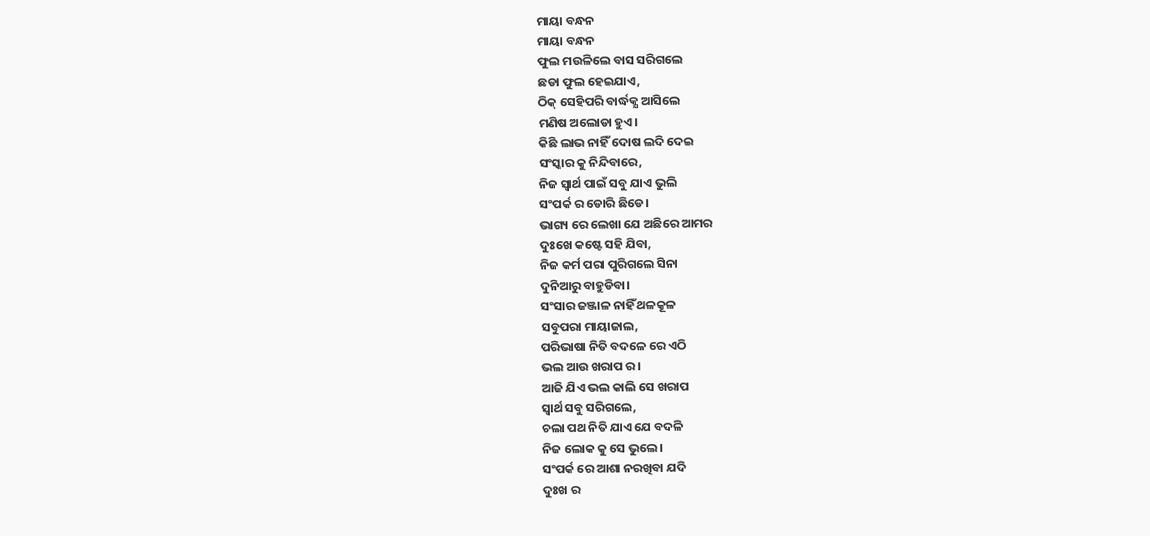ମାୟା ବନ୍ଧନ
ମାୟା ବନ୍ଧନ
ଫୁଲ ମଉଳିଲେ ବାସ ସରିଗଲେ
ଛଡା ଫୁଲ ହେଇଯାଏ,
ଠିକ୍ ସେହିପରି ବାର୍ଦ୍ଧକ୍ଯ ଆସିଲେ
ମଣିଷ ଅଲୋଡା ହୁଏ।
କିଛି ଲାଭ ନାହିଁ ଦୋଷ ଲଦି ଦେଇ
ସଂସ୍କାର କୁ ନିନ୍ଦିବାରେ,
ନିଜ ସ୍ୱାର୍ଥ ପାଇଁ ସବୁ ଯାଏ ଭୁଲି
ସଂପର୍କ ର ଡୋରି ଛିଡେ।
ଭାଗ୍ୟ ରେ ଲେଖା ଯେ ଅଛିରେ ଆମର
ଦୁଃଖେ କଷ୍ଟେ ସହି ଯିବା,
ନିଜ କର୍ମ ପରା ପୁରିଗଲେ ସିନା
ଦୁନିଆରୁ ବାହୁଡିବା।
ସଂସାର ଜଞ୍ଜାଳ ନାହିଁ ଥଳକୂଳ
ସବୁପରା ମାୟାଜାଲ,
ପରିଭାଷା ନିତି ବଦଳେ ରେ ଏଠି
ଭଲ ଆଉ ଖରାପ ର।
ଆଜି ଯିଏ ଭଲ କାଲି ସେ ଖରାପ
ସ୍ୱାର୍ଥ ସବୁ ସରିଗଲେ,
ଚଲା ପଥ ନିତି ଯାଏ ଯେ ବଦଳି
ନିଜ ଲୋକ କୁ ସେ ଭୁଲେ।
ସଂପର୍କ ରେ ଆଶା ନରଖିବା ଯଦି
ଦୁଃଖ ର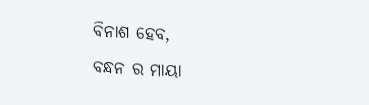ବିନାଶ ହେବ,
ବନ୍ଧନ ର ମାୟା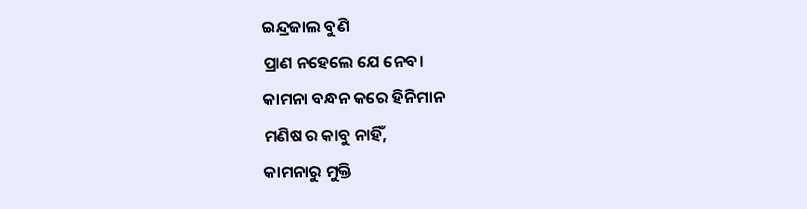ଇନ୍ଦ୍ରଜାଲ ବୁଣି
ପ୍ରାଣ ନହେଲେ ଯେ ନେବ।
କାମନା ବନ୍ଧନ କରେ ହିନିମାନ
ମଣିଷ ର କାବୁ ନାହିଁ,
କାମନାରୁ ମୁକ୍ତି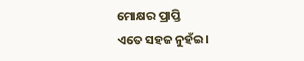ମୋକ୍ଷର ପ୍ରାପ୍ତି
ଏତେ ସହଜ ନୁହଁଇ।